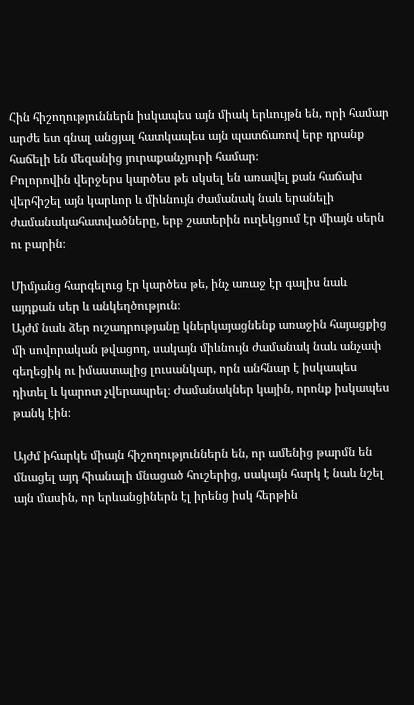Հին հիշողություններն իսկապես այն միակ երևույթն են, որի համար արժե ետ գնալ անցյալ հատկապես այն պատճառով երբ դրանք հաճելի են մեզանից յուրաքանչյուրի համար։
Բոլորովին վերջերս կարծես թե սկսել են առավել քան հաճախ վերհիշել այն կարևոր և միևնույն ժամանակ նաև երանելի ժամանակահատվածները, երբ շատերին ուղեկցում էր միայն սերն ու բարին։

Միմյանց հարգելուց էր կարծես թե, ինչ առաջ էր գալիս նաև այդքան սեր և անկեղծություն։
Այժմ նաև ձեր ուշադրությանը կներկայացնենք առաջին հայացքից մի սովորական թվացող, սակայն միևնույն ժամանակ նաև անչափ գեղեցիկ ու իմաստալից լուսանկար, որն անհնար է իսկապես դիտել և կարոտ չվերապրել։ Ժամանակներ կային, որոնք իսկապես թանկ էին։

Այժմ իհարկե միայն հիշողություններն են, որ ամենից թարմն են մնացել այդ հիանալի մնացած հուշերից, սակայն հարկ է նաև նշել այն մասին, որ երևանցիներն էլ իրենց իսկ հերթին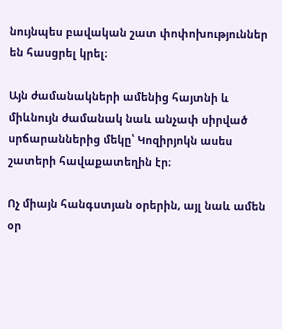նույնպես բավական շատ փոփոխություններ են հասցրել կրել։

Այն ժամանակների ամենից հայտնի և միևնույն ժամանակ նաև անչափ սիրված սրճարաններից մեկը՝ Կոզիրյոկն ասես շատերի հավաքատեղին էր։

Ոչ միայն հանգստյան օրերին, այլ նաև ամեն օր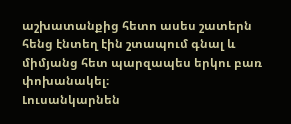աշխատանքից հետո ասես շատերն հենց էնտեղ էին շտապում գնալ և միմյանց հետ պարզապես երկու բառ փոխանակել։
Լուսանկարնեն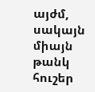այժմ, սակայն միայն թանկ հուշեր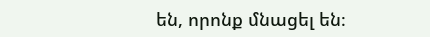են, որոնք մնացել են։